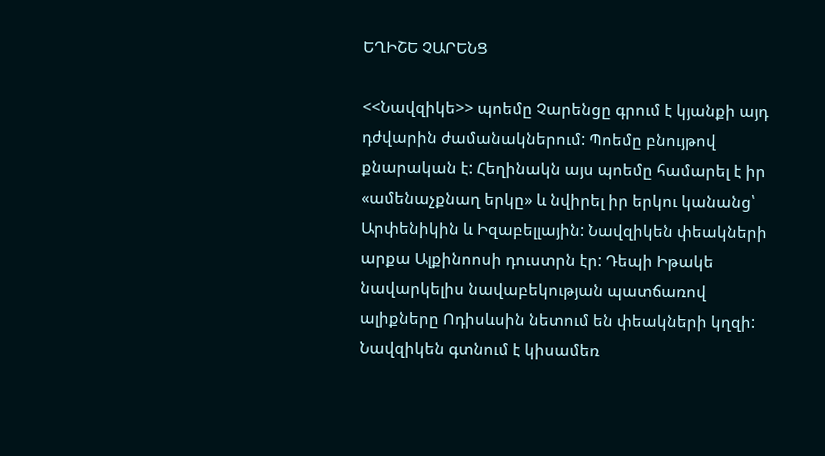ԵՂԻՇԵ ՉԱՐԵՆՑ

<<Նավզիկե>> պոեմը Չարենցը գրում է կյանքի այդ դժվարին ժամանակներում: Պոեմը բնույթով քնարական է: Հեղինակն այս պոեմը համարել է իր «ամենաչքնաղ երկը» և նվիրել իր երկու կանանց՝ Արփենիկին և Իզաբելլային: Նավզիկեն փեակների արքա Ալքինոոսի դուստրն էր: Դեպի Իթակե նավարկելիս նավաբեկության պատճառով ալիքները Ոդիսևսին նետում են փեակների կղզի: Նավզիկեն գտնում է կիսամեռ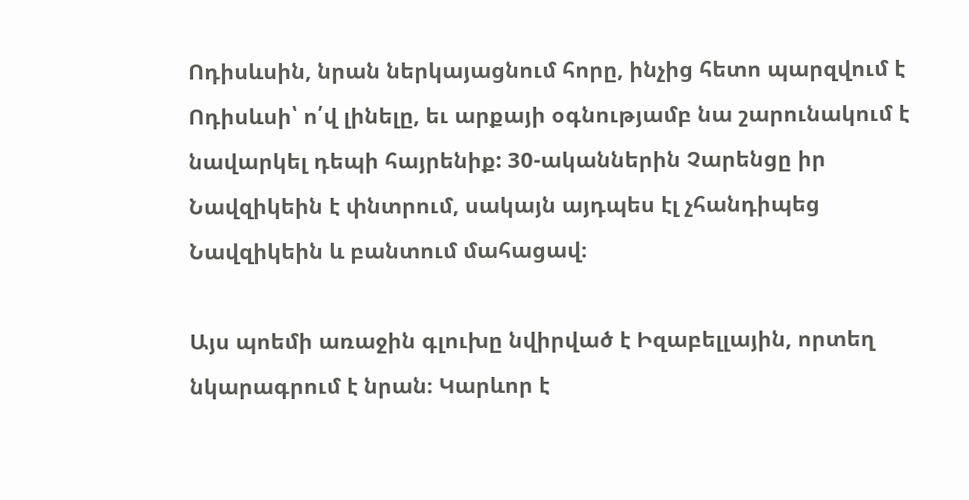Ոդիսևսին, նրան ներկայացնում հորը, ինչից հետո պարզվում է Ոդիսևսի՝ ո՛վ լինելը, եւ արքայի օգնությամբ նա շարունակում է նավարկել դեպի հայրենիք: 30-ականներին Չարենցը իր Նավզիկեին է փնտրում, սակայն այդպես էլ չհանդիպեց Նավզիկեին և բանտում մահացավ։

Այս պոեմի առաջին գլուխը նվիրված է Իզաբելլային, որտեղ նկարագրում է նրան։ Կարևոր է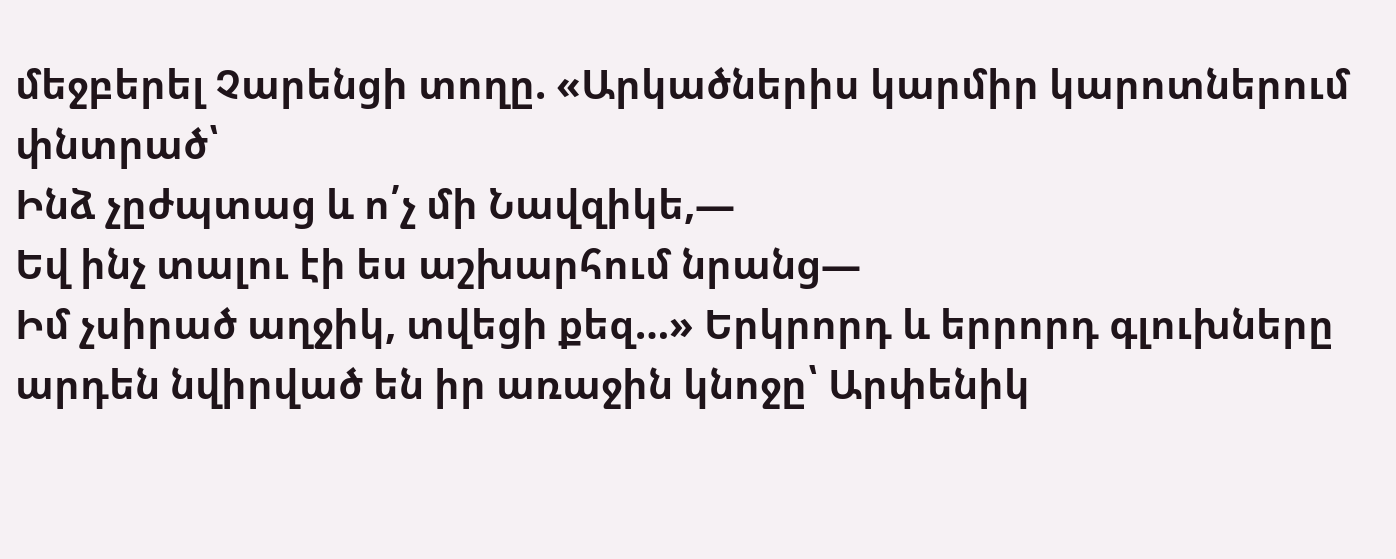մեջբերել Չարենցի տողը. «Արկածներիս կարմիր կարոտներում փնտրած՝
Ինձ չըժպտաց և ո՛չ մի Նավզիկե,—
Եվ ինչ տալու էի ես աշխարհում նրանց—
Իմ չսիրած աղջիկ, տվեցի քեզ…» Երկրորդ և երրորդ գլուխները արդեն նվիրված են իր առաջին կնոջը՝ Արփենիկ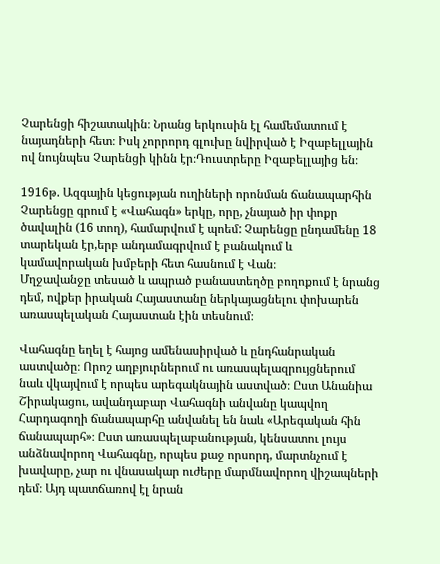Չարենցի հիշատակին։ Նրանց երկուսին էլ համեմատում է նայադների հետ։ Իսկ չորրորդ գլուխը նվիրված է Իզաբելլային ով նույնպես Չարենցի կինն էր։Դուստրերը Իզաբելլայից են։

1916թ. Ազգային կեցության ուղիների որոնման ճանապարհին Չարենցը գրում է «Վահագն» երկը, որը, չնայած իր փոքր ծավալին (16 տող), համարվում է պոեմ: Չարենցը ընդամենը 18 տարեկան էր,երբ անդամագրվում է բանակում և կամավորական խմբերի հետ հասնում է Վան։
Մղջավանջը տեսած և ապրած բանաստեղծը բողոքում է նրանց դեմ, ովքեր իրական Հայաստանը ներկայացնելու փոխարեն առասպելական Հայաստան էին տեսնում։

Վահագնը եղել է հայոց ամենասիրված և ընդհանրական աստվածը։ Որոշ աղբյուրներում ու առասպելազրույցներում նաև վկայվում է որպես արեգակնային աստված։ Ըստ Անանիա Շիրակացու, ավանդաբար Վահագնի անվանը կապվող Հարդագողի ճանապարհը անվանել են նաև «Արեգական հին ճանապարհ»։ Ըստ առասպելաբանության, կենսատու լույս անձնավորող Վահագնը, որպես քաջ որսորդ, մարտնչում է խավարը, չար ու վնասակար ուժերը մարմնավորող վիշապների դեմ։ Այդ պատճառով էլ նրան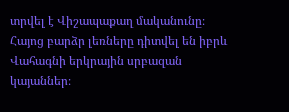տրվել է Վիշապաքաղ մականունը։ Հայոց բարձր լեռները դիտվել են իբրև Վահագնի երկրային սրբազան կայաններ։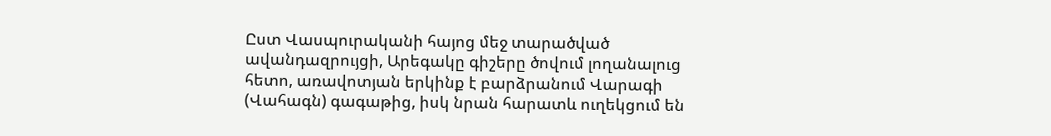Ըստ Վասպուրականի հայոց մեջ տարածված ավանդազրույցի, Արեգակը գիշերը ծովում լողանալուց հետո, առավոտյան երկինք է բարձրանում Վարագի (Վահագն) գագաթից, իսկ նրան հարատև ուղեկցում են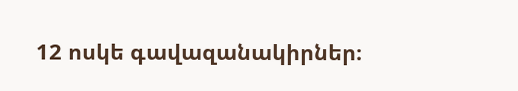12 ոսկե գավազանակիրներ։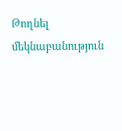Թողնել մեկնաբանություն